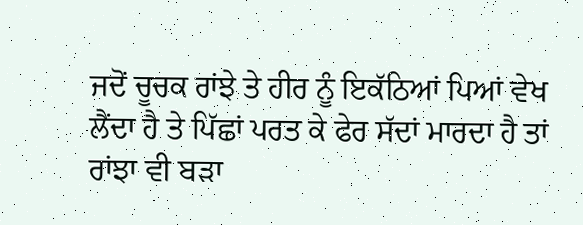ਜਦੋਂ ਚੂਚਕ ਰਾਂਝੇ ਤੇ ਹੀਰ ਨੂੰ ਇਕੱਠਿਆਂ ਪਿਆਂ ਵੇਖ ਲੈਂਦਾ ਹੈ ਤੇ ਪਿੱਛਾਂ ਪਰਤ ਕੇ ਫੇਰ ਸੱਦਾਂ ਮਾਰਦਾ ਹੈ ਤਾਂ ਰਾਂਝਾ ਵੀ ਬੜਾ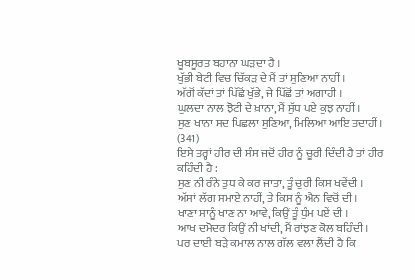ਖੂਬਸੂਰਤ ਬਹਾਨਾ ਘੜਦਾ ਹੈ ।
ਖੁੱਭੀ ਬੇਟੀ ਵਿਚ ਚਿੱਕੜ ਦੇ ਮੈਂ ਤਾਂ ਸੁਣਿਆ ਨਾਹੀਂ ।
ਅੱਗੋਂ ਕੱਦਾਂ ਤਾਂ ਪਿੱਛੋਂ ਖੁੱਭੇ, ਜੇ ਪਿੱਛੋਂ ਤਾਂ ਅਗਾਹੀ ।
ਘੁਲਦਾ ਨਾਲ ਝੋਟੀ ਦੇ ਖ਼ਾਨਾ, ਮੈਂ ਸੁੱਧ ਪਏ ਕੁਝ ਨਾਹੀਂ ।
ਸੁਣ ਖਾਨਾ ਸਦ ਪਿਛਲਾ ਸੁਣਿਆ, ਮਿਲਿਆ ਆਇ ਤਦਾਹੀਂ। (341)
ਇਸੇ ਤਰ੍ਹਾਂ ਹੀਰ ਦੀ ਸੰਸ ਜਦੋਂ ਹੀਰ ਨੂੰ ਚੂਰੀ ਦਿੰਦੀ ਹੈ ਤਾਂ ਹੀਰ ਕਹਿੰਦੀ ਹੈ :
ਸੁਣ ਨੀ ਰੰਨੇ ਤੁਧ ਕੇ ਕਰ ਜਾਤਾ, ਤੂੰ ਚੁਰੀ ਕਿਸ ਖਵੇਂਦੀ ।
ਅੱਸਾਂ ਲੱਗ ਸਮਾਏ ਨਾਹੀਂ, ਤੇ ਕਿਸ ਨੂੰ ਐਨ ਵਿਚੋਂ ਦੀ ।
ਖਾਣਾ ਸਾਨੂੰ ਖਾਣ ਨਾ ਆਵੇ, ਕਿਉਂ ਤੂੰ ਧੁੰਮ ਪਏਂ ਦੀ ।
ਆਖ ਦਮੋਦਰ ਕਿਉਂ ਨੀ ਖਾਂਦੀ, ਮੈਂ ਰਾਂਝਣ ਕੋਲ ਬਹਿੰਦੀ ।
ਪਰ ਦਾਈ ਬੜੇ ਕਮਾਲ ਨਾਲ ਗੱਲ ਵਲਾ ਲੈਂਦੀ ਹੈ ਕਿ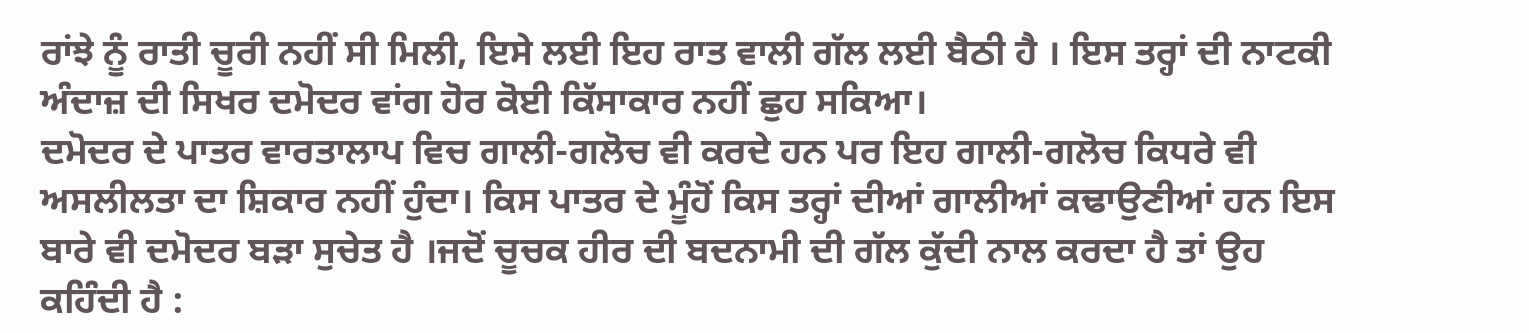ਰਾਂਝੇ ਨੂੰ ਰਾਤੀ ਚੂਰੀ ਨਹੀਂ ਸੀ ਮਿਲੀ, ਇਸੇ ਲਈ ਇਹ ਰਾਤ ਵਾਲੀ ਗੱਲ ਲਈ ਬੈਠੀ ਹੈ । ਇਸ ਤਰ੍ਹਾਂ ਦੀ ਨਾਟਕੀ ਅੰਦਾਜ਼ ਦੀ ਸਿਖਰ ਦਮੋਦਰ ਵਾਂਗ ਹੋਰ ਕੋਈ ਕਿੱਸਾਕਾਰ ਨਹੀਂ ਛੁਹ ਸਕਿਆ।
ਦਮੋਦਰ ਦੇ ਪਾਤਰ ਵਾਰਤਾਲਾਪ ਵਿਚ ਗਾਲੀ-ਗਲੋਚ ਵੀ ਕਰਦੇ ਹਨ ਪਰ ਇਹ ਗਾਲੀ-ਗਲੋਚ ਕਿਧਰੇ ਵੀ ਅਸਲੀਲਤਾ ਦਾ ਸ਼ਿਕਾਰ ਨਹੀਂ ਹੁੰਦਾ। ਕਿਸ ਪਾਤਰ ਦੇ ਮੂੰਹੋਂ ਕਿਸ ਤਰ੍ਹਾਂ ਦੀਆਂ ਗਾਲੀਆਂ ਕਢਾਉਣੀਆਂ ਹਨ ਇਸ ਬਾਰੇ ਵੀ ਦਮੋਦਰ ਬੜਾ ਸੁਚੇਤ ਹੈ ।ਜਦੋਂ ਚੂਚਕ ਹੀਰ ਦੀ ਬਦਨਾਮੀ ਦੀ ਗੱਲ ਕੁੱਦੀ ਨਾਲ ਕਰਦਾ ਹੈ ਤਾਂ ਉਹ ਕਹਿੰਦੀ ਹੈ :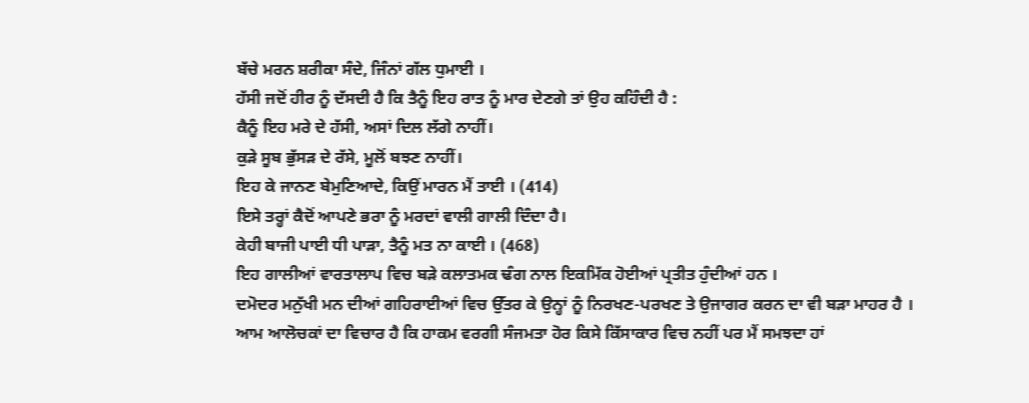ਬੱਚੇ ਮਰਨ ਸ਼ਰੀਕਾ ਸੰਦੇ, ਜਿੰਨਾਂ ਗੱਲ ਧੁਮਾਈ ।
ਹੱਸੀ ਜਦੋਂ ਹੀਰ ਨੂੰ ਦੱਸਦੀ ਹੈ ਕਿ ਤੈਨੂੰ ਇਹ ਰਾਤ ਨੂੰ ਮਾਰ ਦੇਣਗੇ ਤਾਂ ਉਹ ਕਹਿੰਦੀ ਹੈ :
ਕੈਨੂੰ ਇਹ ਮਰੇ ਦੇ ਹੱਸੀ, ਅਸਾਂ ਦਿਲ ਲੱਗੇ ਨਾਹੀਂ।
ਕੁੜੇ ਸੂਬ ਭੁੱਸੜ ਦੇ ਰੱਸੇ, ਮੂਲੋਂ ਬਝਣ ਨਾਹੀਂ।
ਇਹ ਕੇ ਜਾਨਣ ਬੇਮੁਣਿਆਦੇ, ਕਿਉਂ ਮਾਰਨ ਮੈਂ ਤਾਈ । (414)
ਇਸੇ ਤਰ੍ਹਾਂ ਕੈਦੋਂ ਆਪਣੇ ਭਰਾ ਨੂੰ ਮਰਦਾਂ ਵਾਲੀ ਗਾਲੀ ਦਿੰਦਾ ਹੈ।
ਕੇਹੀ ਬਾਜੀ ਪਾਈ ਧੀ ਪਾੜਾ, ਤੈਨੂੰ ਮਤ ਨਾ ਕਾਈ । (468)
ਇਹ ਗਾਲੀਆਂ ਵਾਰਤਾਲਾਪ ਵਿਚ ਬੜੇ ਕਲਾਤਮਕ ਢੰਗ ਨਾਲ ਇਕਮਿੱਕ ਹੋਈਆਂ ਪ੍ਰਤੀਤ ਹੁੰਦੀਆਂ ਹਨ ।
ਦਮੋਦਰ ਮਨੁੱਖੀ ਮਨ ਦੀਆਂ ਗਹਿਰਾਈਆਂ ਵਿਚ ਉੱਤਰ ਕੇ ਉਨ੍ਹਾਂ ਨੂੰ ਨਿਰਖਣ-ਪਰਖਣ ਤੇ ਉਜਾਗਰ ਕਰਨ ਦਾ ਵੀ ਬੜਾ ਮਾਹਰ ਹੈ ।
ਆਮ ਆਲੋਚਕਾਂ ਦਾ ਵਿਚਾਰ ਹੈ ਕਿ ਹਾਕਮ ਵਰਗੀ ਸੰਜਮਤਾ ਹੋਰ ਕਿਸੇ ਕਿੱਸਾਕਾਰ ਵਿਚ ਨਹੀਂ ਪਰ ਮੈਂ ਸਮਝਦਾ ਹਾਂ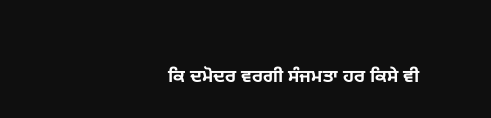ਕਿ ਦਮੋਦਰ ਵਰਗੀ ਸੰਜਮਤਾ ਹਰ ਕਿਸੇ ਵੀ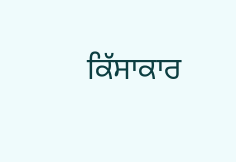ਕਿੱਸਾਕਾਰ